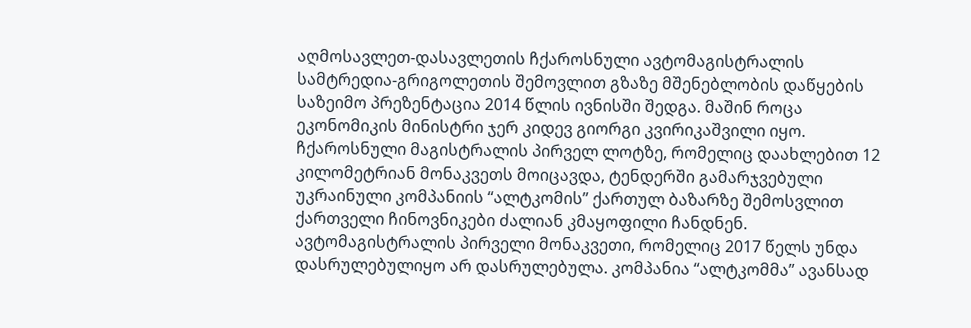აღმოსავლეთ-დასავლეთის ჩქაროსნული ავტომაგისტრალის სამტრედია-გრიგოლეთის შემოვლით გზაზე მშენებლობის დაწყების საზეიმო პრეზენტაცია 2014 წლის ივნისში შედგა. მაშინ როცა ეკონომიკის მინისტრი ჯერ კიდევ გიორგი კვირიკაშვილი იყო. ჩქაროსნული მაგისტრალის პირველ ლოტზე, რომელიც დაახლებით 12 კილომეტრიან მონაკვეთს მოიცავდა, ტენდერში გამარჯვებული უკრაინული კომპანიის “ალტკომის” ქართულ ბაზარზე შემოსვლით ქართველი ჩინოვნიკები ძალიან კმაყოფილი ჩანდნენ.
ავტომაგისტრალის პირველი მონაკვეთი, რომელიც 2017 წელს უნდა დასრულებულიყო არ დასრულებულა. კომპანია “ალტკომმა” ავანსად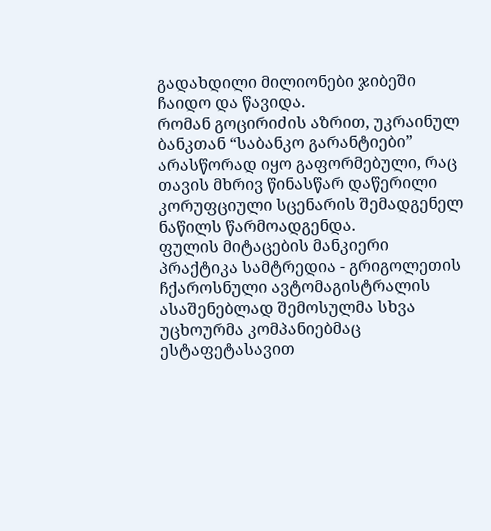გადახდილი მილიონები ჯიბეში ჩაიდო და წავიდა.
რომან გოცირიძის აზრით, უკრაინულ ბანკთან “საბანკო გარანტიები” არასწორად იყო გაფორმებული, რაც თავის მხრივ წინასწარ დაწერილი კორუფციული სცენარის შემადგენელ ნაწილს წარმოადგენდა.
ფულის მიტაცების მანკიერი პრაქტიკა სამტრედია - გრიგოლეთის ჩქაროსნული ავტომაგისტრალის ასაშენებლად შემოსულმა სხვა უცხოურმა კომპანიებმაც ესტაფეტასავით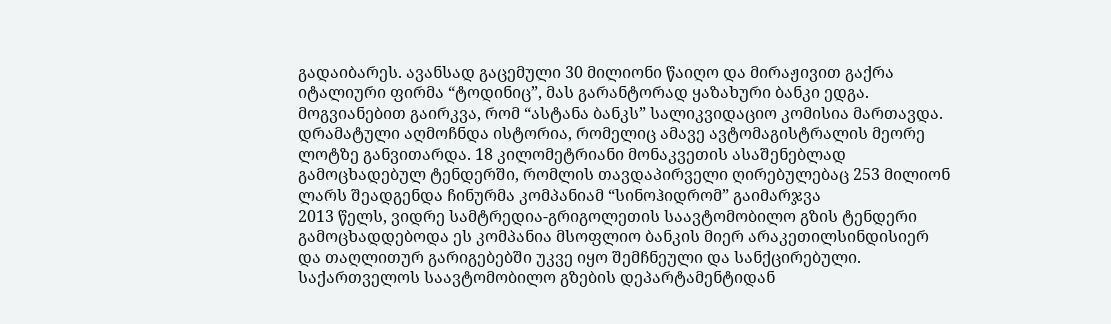გადაიბარეს. ავანსად გაცემული 30 მილიონი წაიღო და მირაჟივით გაქრა იტალიური ფირმა “ტოდინიც”, მას გარანტორად ყაზახური ბანკი ედგა. მოგვიანებით გაირკვა, რომ “ასტანა ბანკს” სალიკვიდაციო კომისია მართავდა. დრამატული აღმოჩნდა ისტორია, რომელიც ამავე ავტომაგისტრალის მეორე ლოტზე განვითარდა. 18 კილომეტრიანი მონაკვეთის ასაშენებლად გამოცხადებულ ტენდერში, რომლის თავდაპირველი ღირებულებაც 253 მილიონ ლარს შეადგენდა ჩინურმა კომპანიამ “სინოჰიდრომ” გაიმარჯვა
2013 წელს, ვიდრე სამტრედია-გრიგოლეთის საავტომობილო გზის ტენდერი გამოცხადდებოდა ეს კომპანია მსოფლიო ბანკის მიერ არაკეთილსინდისიერ და თაღლითურ გარიგებებში უკვე იყო შემჩნეული და სანქცირებული.
საქართველოს საავტომობილო გზების დეპარტამენტიდან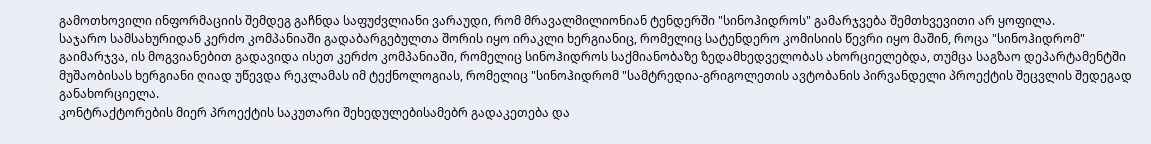გამოთხოვილი ინფორმაციის შემდეგ გაჩნდა საფუძვლიანი ვარაუდი, რომ მრავალმილიონიან ტენდერში "სინოჰიდროს" გამარჯვება შემთხვევითი არ ყოფილა.
საჯარო სამსახურიდან კერძო კომპანიაში გადაბარგებულთა შორის იყო ირაკლი ხერგიანიც, რომელიც სატენდერო კომისიის წევრი იყო მაშინ, როცა "სინოჰიდრომ" გაიმარჯვა, ის მოგვიანებით გადავიდა ისეთ კერძო კომპანიაში, რომელიც სინოჰიდროს საქმიანობაზე ზედამხედველობას ახორციელებდა, თუმცა საგზაო დეპარტამენტში მუშაობისას ხერგიანი ღიად უწევდა რეკლამას იმ ტექნოლოგიას, რომელიც "სინოჰიდრომ "სამტრედია-გრიგოლეთის ავტობანის პირვანდელი პროექტის შეცვლის შედეგად განახორციელა.
კონტრაქტორების მიერ პროექტის საკუთარი შეხედულებისამებრ გადაკეთება და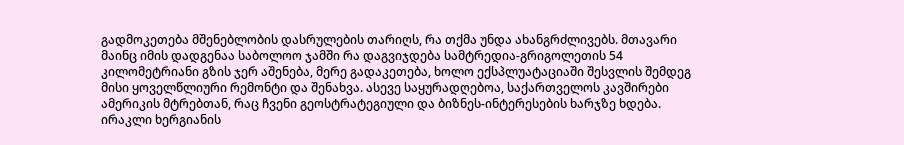გადმოკეთება მშენებლობის დასრულების თარიღს, რა თქმა უნდა ახანგრძლივებს. მთავარი მაინც იმის დადგენაა საბოლოო ჯამში რა დაგვიჯდება სამტრედია-გრიგოლეთის 54 კილომეტრიანი გზის ჯერ აშენება, მერე გადაკეთება, ხოლო ექსპლუატაციაში შესვლის შემდეგ მისი ყოველწლიური რემონტი და შენახვა. ასევე საყურადღებოა, საქართველოს კავშირები ამერიკის მტრებთან, რაც ჩვენი გეოსტრატეგიული და ბიზნეს-ინტერესების ხარჯზე ხდება.
ირაკლი ხერგიანის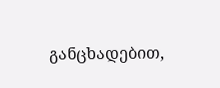განცხადებით,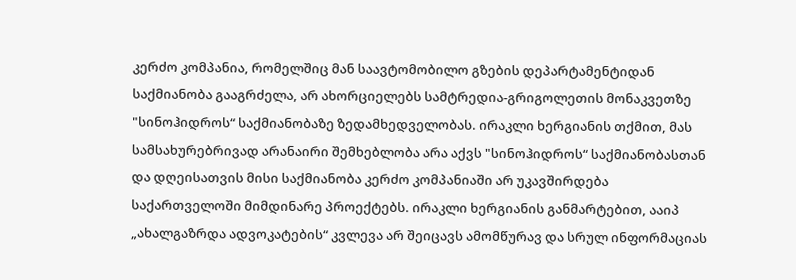კერძო კომპანია, რომელშიც მან საავტომობილო გზების დეპარტამენტიდან საქმიანობა გააგრძელა, არ ახორციელებს სამტრედია-გრიგოლეთის მონაკვეთზე "სინოჰიდროს“ საქმიანობაზე ზედამხედველობას. ირაკლი ხერგიანის თქმით, მას სამსახურებრივად არანაირი შემხებლობა არა აქვს "სინოჰიდროს“ საქმიანობასთან და დღეისათვის მისი საქმიანობა კერძო კომპანიაში არ უკავშირდება საქართველოში მიმდინარე პროექტებს. ირაკლი ხერგიანის განმარტებით, ააიპ „ახალგაზრდა ადვოკატების“ კვლევა არ შეიცავს ამომწურავ და სრულ ინფორმაციას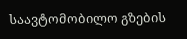საავტომობილო გზების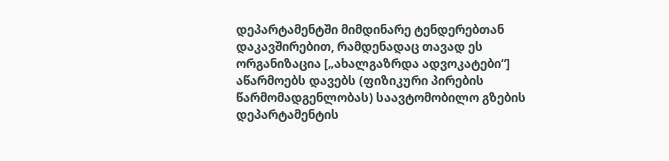დეპარტამენტში მიმდინარე ტენდერებთან დაკავშირებით, რამდენადაც თავად ეს ორგანიზაცია [„ახალგაზრდა ადვოკატები“] აწარმოებს დავებს (ფიზიკური პირების წარმომადგენლობას) საავტომობილო გზების დეპარტამენტის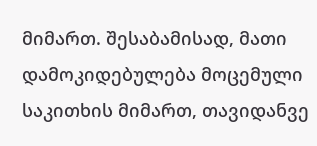მიმართ. შესაბამისად, მათი დამოკიდებულება მოცემული საკითხის მიმართ, თავიდანვე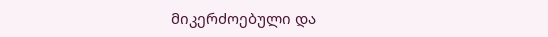მიკერძოებული და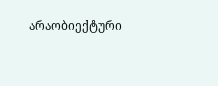არაობიექტური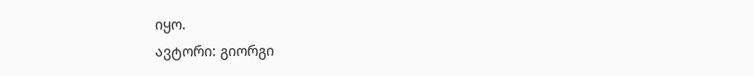იყო.
ავტორი: გიორგი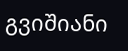გვიშიანი